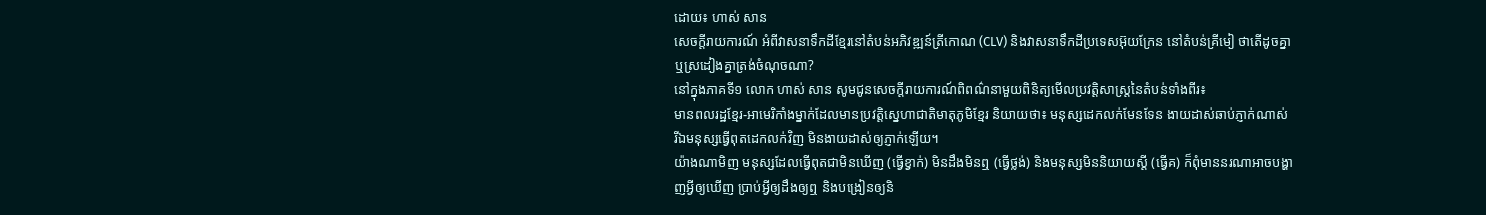ដោយ៖ ហាស់ សាន
សេចក្តីរាយការណ៍ អំពីវាសនាទឹកដីខ្មែរនៅតំបន់អភិវឌ្ឍន៍ត្រីកោណ (CLV) និងវាសនាទឹកដីប្រទេសអ៊ុយក្រែន នៅតំបន់គ្រីមៀ ថាតើដូចគ្នា ឬស្រដៀងគ្នាត្រង់ចំណុចណា?
នៅក្នុងភាគទី១ លោក ហាស់ សាន សូមជូនសេចក្តីរាយការណ៍ពិពណ៌នាមួយពិនិត្យមើលប្រវត្តិសាស្ត្រនៃតំបន់ទាំងពីរ៖
មានពលរដ្ឋខ្មែរ-អាមេរិកាំងម្នាក់ដែលមានប្រវត្តិស្នេហាជាតិមាតុភូមិខ្មែរ និយាយថា៖ មនុស្សដេកលក់មែនទែន ងាយដាស់ឆាប់ភ្ញាក់ណាស់ រីឯមនុស្សធ្វើពុតដេកលក់វិញ មិនងាយដាស់ឲ្យភ្ញាក់ឡើយ។
យ៉ាងណាមិញ មនុស្សដែលធ្វើពុតជាមិនឃើញ (ធ្វើខ្វាក់) មិនដឹងមិនឮ (ធ្វើថ្លង់) និងមនុស្សមិននិយាយស្តី (ធ្វើគ) ក៏ពុំមាននរណាអាចបង្ហាញអ្វីឲ្យឃើញ ប្រាប់អ្វីឲ្យដឹងឲ្យឮ និងបង្រៀនឲ្យនិ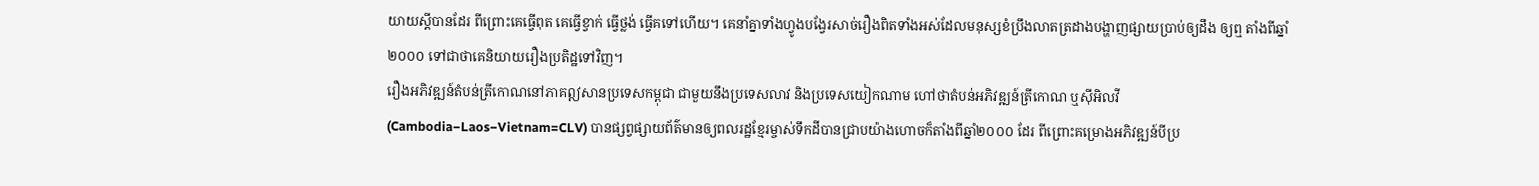យាយស្ដីបានដែរ ពីព្រោះគេធ្វើពុត គេធ្វើខ្វាក់ ធ្វើថ្លង់ ធ្វើគទៅហើយ។ គេនាំគ្នាទាំងហ្វូងបង្វែរសាច់រឿងពិតទាំងអស់ដែលមនុស្សខំប្រឹងលាតត្រដាងបង្ហាញផ្សាយប្រាប់ឲ្យដឹង ឲ្យឮ តាំងពីឆ្នាំ២០០០ ទៅជាថាគេនិយាយរឿងប្រតិដ្ឋទៅវិញ។
រឿងអភិវឌ្ឍន៍តំបន់ត្រីកោណនៅភាគឦសានប្រទេសកម្ពុជា ជាមួយនឹងប្រទេសលាវ និងប្រទេសយៀកណាម ហៅថាតំបន់អភិវឌ្ឍន៍ត្រីកោណ ឬស៊ីអិលវី (Cambodia−Laos−Vietnam=CLV) បានផ្សព្វផ្សាយព័ត៌មានឲ្យពលរដ្ឋខ្មែរម្ចាស់ទឹកដីបានជ្រាបយ៉ាងហោចក៏តាំងពីឆ្នាំ២០០០ ដែរ ពីព្រោះគម្រោងអភិវឌ្ឍន៍បីប្រ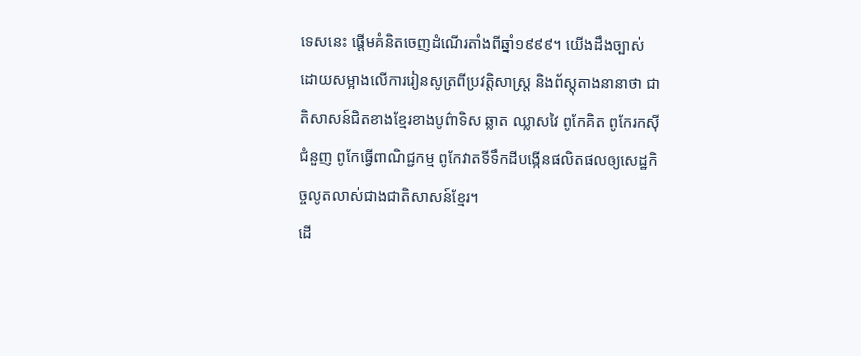ទេសនេះ ផ្តើមគំនិតចេញដំណើរតាំងពីឆ្នាំ១៩៩៩។ យើងដឹងច្បាស់ដោយសម្អាងលើការរៀនសូត្រពីប្រវត្តិសាស្ត្រ និងព័ស្តុតាងនានាថា ជាតិសាសន៍ជិតខាងខ្មែរខាងបូព៌ាទិស ឆ្លាត ឈ្លាសវៃ ពូកែគិត ពូកែរកស៊ីជំនួញ ពូកែធ្វើពាណិជ្ជកម្ម ពូកែវាតទីទឹកដីបង្កើនផលិតផលឲ្យសេដ្ឋកិច្ចលូតលាស់ជាងជាតិសាសន៍ខ្មែរ។
ដើ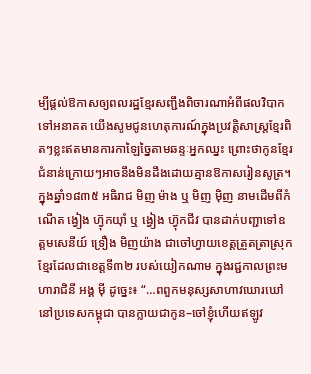ម្បីផ្តល់ឱកាសឲ្យពលរដ្ឋខ្មែរសញ្ជឹងពិចារណាអំពីផលវិបាកទៅអនាគត យើងសូមជូនហេតុការណ៍ក្នុងប្រវត្តិសាស្ត្រខ្មែរពិតៗខ្លះឥតមានការកាឡៃច្នៃតាមឆន្ទៈអ្នកឈ្នះ ព្រោះថាកូនខ្មែរជំនាន់ក្រោយៗអាចនឹងមិនដឹងដោយគ្មានឱកាសរៀនសូត្រ។
ក្នុងឆ្នាំ១៨៣៥ អធិរាជ មិញ ម៉ាង ឬ មិញ ម៉ិញ នាមដើមពីកំណើត ង្វៀង ហ៊្វុកយ៉ាំ ឬ ង្វៀង ហ៊្វុកជីវ បានដាក់បញ្ជាទៅឧត្ដមសេនីយ៍ ទ្រឿង មិញយ៉ាង ជាចៅហ្វាយខេត្តត្រួតត្រាស្រុកខ្មែរដែលជាខេត្តទី៣២ របស់យៀកណាម ក្នុងរជ្ជកាលព្រះមហារាជិនី អង្គ ម៉ី ដូច្នេះ៖ “…ពពួកមនុស្សសាហាវឃោរឃៅនៅប្រទេសកម្ពុជា បានក្លាយជាកូន–ចៅខ្ញុំហើយឥឡូវ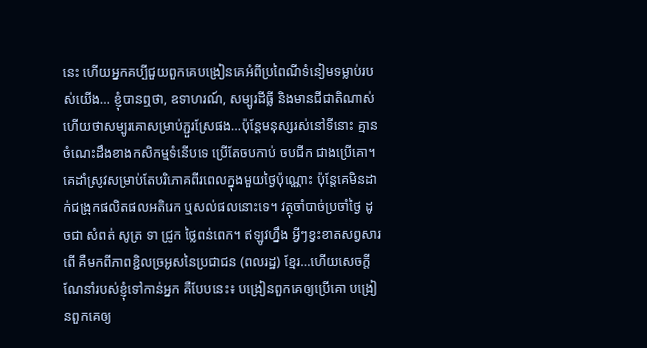នេះ ហើយអ្នកគប្បីជួយពួកគេបង្រៀនគេអំពីប្រពៃណីទំនៀមទម្លាប់របស់យើង… ខ្ញុំបានឮថា, ឧទាហរណ៍, សម្បូរដីធ្លី និងមានជីជាតិណាស់ ហើយថាសម្បូរគោសម្រាប់ភ្ជួរស្រែផង…ប៉ុន្តែមនុស្សរស់នៅទីនោះ គ្មានចំណេះដឹងខាងកសិកម្មទំនើបទេ ប្រើតែចបកាប់ ចបជីក ជាងប្រើគោ។ គេដាំស្រូវសម្រាប់តែបរិភោគពីរពេលក្នុងមួយថ្ងៃប៉ុណ្ណោះ ប៉ុន្តែគេមិនដាក់ជង្រុកផលិតផលអតិរេក ឬសល់ផលនោះទេ។ វត្ថុចាំបាច់ប្រចាំថ្ងៃ ដូចជា សំពត់ សូត្រ ទា ជ្រូក ថ្លៃពន់ពេក។ ឥឡូវហ្នឹង អ្វីៗខ្វះខាតសព្វសារពើ គឺមកពីភាពខ្ជិលច្រអូសនៃប្រជាជន (ពលរដ្ឋ) ខ្មែរ…ហើយសេចក្តីណែនាំរបស់ខ្ញុំទៅកាន់អ្នក គឺបែបនេះ៖ បង្រៀនពួកគេឲ្យប្រើគោ បង្រៀនពួកគេឲ្យ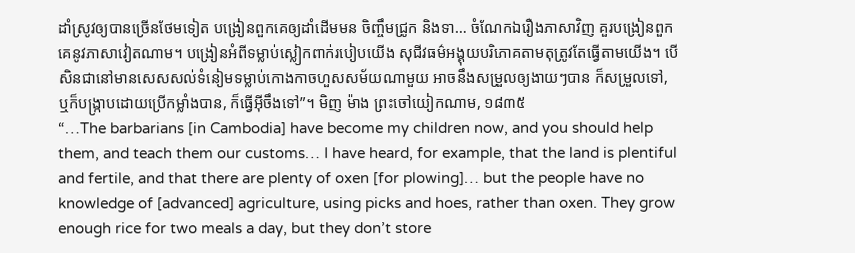ដាំស្រូវឲ្យបានច្រើនថែមទៀត បង្រៀនពួកគេឲ្យដាំដើមមន ចិញ្ចឹមជ្រូក និងទា… ចំណែកឯរឿងភាសាវិញ គួរបង្រៀនពួកគេនូវភាសាវៀតណាម។ បង្រៀនអំពីទម្លាប់ស្លៀកពាក់របៀបយើង សុជីវធម៌អង្គុយបរិភោគតាមតុត្រូវតែធ្វើតាមយើង។ បើសិនជានៅមានសេសសល់ទំនៀមទម្លាប់កោងកាចហួសសម័យណាមួយ អាចនឹងសម្រួលឲ្យងាយៗបាន ក៏សម្រួលទៅ, ឬក៏បង្ក្រាបដោយប្រើកម្លាំងបាន, ក៏ធ្វើអ៊ីចឹងទៅ”។ មិញ ម៉ាង ព្រះចៅយៀកណាម, ១៨៣៥
“…The barbarians [in Cambodia] have become my children now, and you should help them, and teach them our customs… I have heard, for example, that the land is plentiful and fertile, and that there are plenty of oxen [for plowing]… but the people have no knowledge of [advanced] agriculture, using picks and hoes, rather than oxen. They grow enough rice for two meals a day, but they don’t store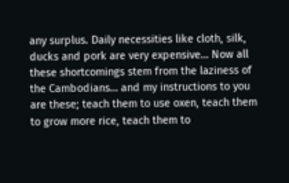any surplus. Daily necessities like cloth, silk, ducks and pork are very expensive… Now all these shortcomings stem from the laziness of the Cambodians… and my instructions to you are these; teach them to use oxen, teach them to grow more rice, teach them to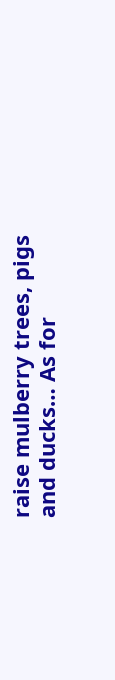raise mulberry trees, pigs and ducks… As for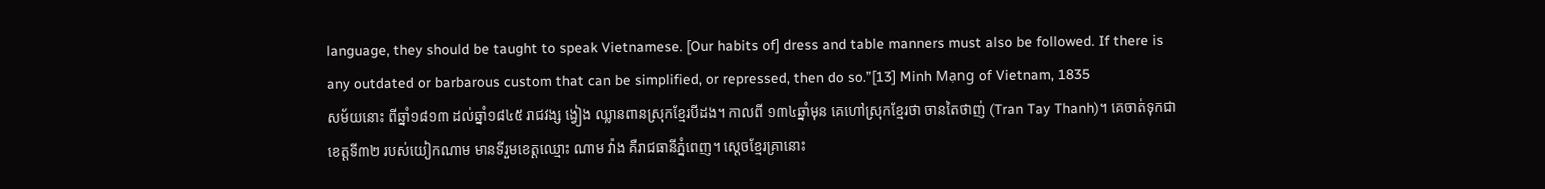language, they should be taught to speak Vietnamese. [Our habits of] dress and table manners must also be followed. If there is any outdated or barbarous custom that can be simplified, or repressed, then do so.”[13] Minh Mạng of Vietnam, 1835
សម័យនោះ ពីឆ្នាំ១៨១៣ ដល់ឆ្នាំ១៨៤៥ រាជវង្ស ង្វៀង ឈ្លានពានស្រុកខ្មែរបីដង។ កាលពី ១៣៤ឆ្នាំមុន គេហៅស្រុកខ្មែរថា ចានតៃថាញ់ (Tran Tay Thanh)។ គេចាត់ទុកជាខេត្តទី៣២ របស់យៀកណាម មានទីរួមខេត្តឈ្មោះ ណាម វ៉ាង គឺរាជធានីភ្នំពេញ។ ស្តេចខ្មែរគ្រានោះ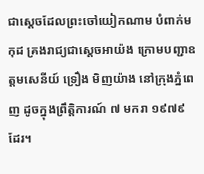ជាស្តេចដែលព្រះចៅយៀកណាម បំពាក់មកុដ គ្រងរាជ្យជាស្តេចអាយ៉ង ក្រោមបញ្ជាឧត្ដមសេនីយ៍ ទ្រឿង មិញយ៉ាង នៅក្រុងភ្នំពេញ ដូចក្នុងព្រឹត្តិការណ៍ ៧ មករា ១៩៧៩ ដែរ។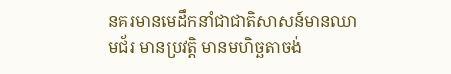នគរមានមេដឹកនាំជាជាតិសាសន៍មានឈាមជ័រ មានប្រវត្តិ មានមហិច្ឆតាចង់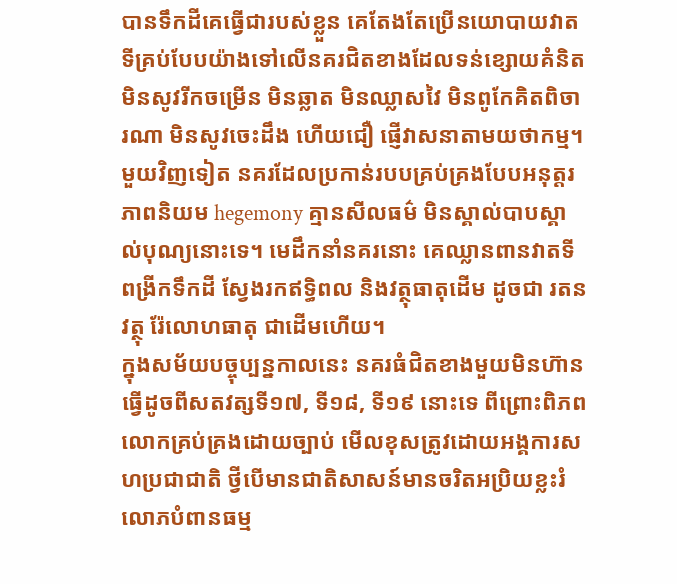បានទឹកដីគេធ្វើជារបស់ខ្លួន គេតែងតែប្រើនយោបាយវាតទីគ្រប់បែបយ៉ាងទៅលើនគរជិតខាងដែលទន់ខ្សោយគំនិត មិនសូវរីកចម្រើន មិនឆ្លាត មិនឈ្លាសវៃ មិនពូកែគិតពិចារណា មិនសូវចេះដឹង ហើយជឿ ផ្ញើវាសនាតាមយថាកម្ម។ មួយវិញទៀត នគរដែលប្រកាន់របបគ្រប់គ្រងបែបអនុត្តរភាពនិយម hegemony គ្មានសីលធម៌ មិនស្គាល់បាបស្គាល់បុណ្យនោះទេ។ មេដឹកនាំនគរនោះ គេឈ្លានពានវាតទី ពង្រីកទឹកដី ស្វែងរកឥទ្ធិពល និងវត្ថុធាតុដើម ដូចជា រតនវត្ថុ រ៉ែលោហធាតុ ជាដើមហើយ។
ក្នុងសម័យបច្ចុប្បន្នកាលនេះ នគរធំជិតខាងមួយមិនហ៊ានធ្វើដូចពីសតវត្សទី១៧, ទី១៨, ទី១៩ នោះទេ ពីព្រោះពិភពលោកគ្រប់គ្រងដោយច្បាប់ មើលខុសត្រូវដោយអង្គការសហប្រជាជាតិ ថ្វីបើមានជាតិសាសន៍មានចរិតអប្រិយខ្លះរំលោភបំពានធម្ម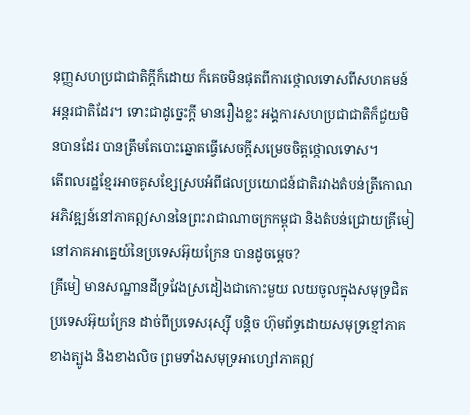នុញ្ញសហប្រជាជាតិក្តីក៏ដោយ ក៏គេចមិនផុតពីការថ្កោលទោសពីសហគមន៍អន្តរជាតិដែរ។ ទោះជាដូច្នេះក្តី មានរឿងខ្លះ អង្គការសហប្រជាជាតិក៏ជួយមិនបានដែរ បានត្រឹមតែបោះឆ្នោតធ្វើសេចក្តីសម្រេចចិត្តថ្កោលទោស។
តើពលរដ្ឋខ្មែរអាចគូសខ្សែស្របអំពីផលប្រយោជន៍ជាតិរវាងតំបន់ត្រីកោណអភិវឌ្ឍន៍នៅភាគឦសាននៃព្រះរាជាណាចក្រកម្ពុជា និងតំបន់ជ្រោយគ្រីមៀ នៅភាគអាគ្នេយ៍នៃប្រទេសអ៊ុយក្រែន បានដូចម្តេច?
គ្រីមៀ មានសណ្ឋានដីទ្រវែងស្រដៀងជាកោះមួយ លយចូលក្នុងសមុទ្រជិតប្រទេសអ៊ុយក្រែន ដាច់ពីប្រទេសរុស្ស៊ី បន្តិច ហ៊ុមព័ទ្ធដោយសមុទ្រខ្មៅភាគខាងត្បូង និងខាងលិច ព្រមទាំងសមុទ្រអាហ្សៅភាគឦ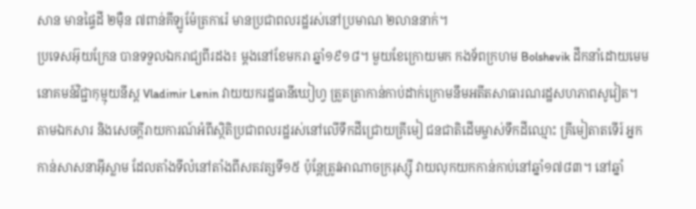សាន មានផ្ទៃដី ២ម៉ឺន ៧ពាន់គីឡូម៉ែត្រការ៉េ មានប្រជាពលរដ្ឋរស់នៅប្រមាណ ២លាននាក់។
ប្រទេសអ៊ុយក្រែន បានទទួលឯករាជ្យពីរដង៖ ម្តងនៅខែមករា ឆ្នាំ១៩១៨។ មួយខែក្រោយមក កងទ័ពក្រហម Bolshevik ដឹកនាំដោយមេមនោគមន៍វិជ្ជាកុម្មុយនីស្ត Vladimir Lenin វាយយករដ្ឋធានីឃៀហ្វ ត្រួតត្រាកាន់កាប់ដាក់ក្រោមនឹមអតីតសាធារណរដ្ឋសហភាពសូវៀត។
តាមឯកសារ និងសេចក្តីរាយការណ៍អំពីស្ថិតិប្រជាពលរដ្ឋរស់នៅលើទឹកដីជ្រោយគ្រីមៀ ជនជាតិដើមម្ចាស់ទឹកដីឈ្មោះ គ្រីមៀតាតទើរ៍ អ្នកកាន់សាសនាអ៊ីស្លាម ដែលតាំងទីលំនៅតាំងពីសតវត្សទី១៥ ប៉ុន្តែត្រូវអាណាចក្ររុស្ស៊ី វាយលុកយកកាន់កាប់នៅឆ្នាំ១៧៨៣។ នៅឆ្នាំ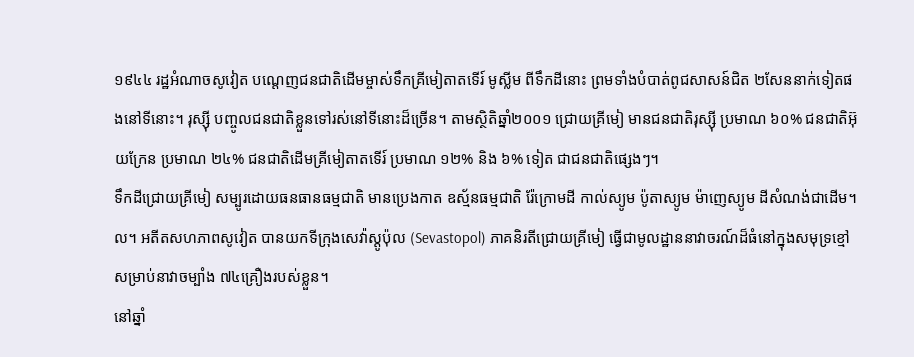១៩៤៤ រដ្ឋអំណាចសូវៀត បណ្តេញជនជាតិដើមម្ចាស់ទឹកគ្រីមៀតាតទើរ៍ មូស្លីម ពីទឹកដីនោះ ព្រមទាំងបំបាត់ពូជសាសន៍ជិត ២សែននាក់ទៀតផងនៅទីនោះ។ រុស្ស៊ី បញ្ចូលជនជាតិខ្លួនទៅរស់នៅទីនោះដ៏ច្រើន។ តាមស្ថិតិឆ្នាំ២០០១ ជ្រោយគ្រីមៀ មានជនជាតិរុស្ស៊ី ប្រមាណ ៦០% ជនជាតិអ៊ុយក្រែន ប្រមាណ ២៤% ជនជាតិដើមគ្រីមៀតាតទើរ៍ ប្រមាណ ១២% និង ៦% ទៀត ជាជនជាតិផ្សេងៗ។
ទឹកដីជ្រោយគ្រីមៀ សម្បូរដោយធនធានធម្មជាតិ មានប្រេងកាត ឧស្ម័នធម្មជាតិ រ៉ែក្រោមដី កាល់ស្យូម ប៉ូតាស្យូម ម៉ាញេស្យូម ដីសំណង់ជាដើម។ល។ អតីតសហភាពសូវៀត បានយកទីក្រុងសេវ៉ាស្តូប៉ុល (Sevastopol) ភាគនិរតីជ្រោយគ្រីមៀ ធ្វើជាមូលដ្ឋាននាវាចរណ៍ដ៏ធំនៅក្នុងសមុទ្រខ្មៅសម្រាប់នាវាចម្បាំង ៧៤គ្រឿងរបស់ខ្លួន។
នៅឆ្នាំ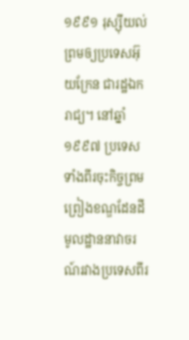១៩៩១ រុស្ស៊ីយល់ព្រមឲ្យប្រទេសអ៊ុយក្រែន ជារដ្ឋឯករាជ្យ។ នៅឆ្នាំ១៩៩៧ ប្រទេសទាំងពីរចុះកិច្ចព្រមព្រៀងខណ្ឌដែនដីមូលដ្ឋាននាវាចរណ៍រវាងប្រទេសពីរ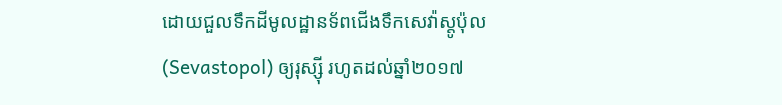ដោយជួលទឹកដីមូលដ្ឋានទ័ពជើងទឹកសេវ៉ាស្តូប៉ុល (Sevastopol) ឲ្យរុស្ស៊ី រហូតដល់ឆ្នាំ២០១៧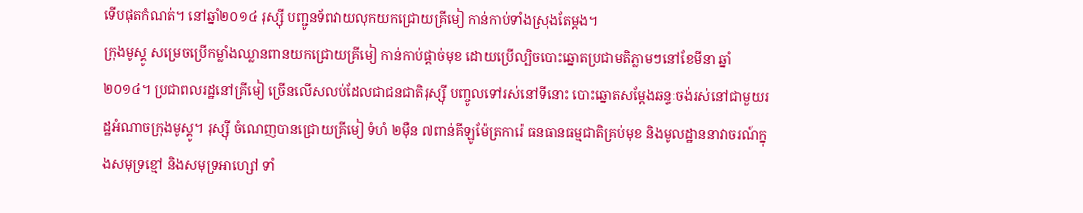ទើបផុតកំណត់។ នៅឆ្នាំ២០១៤ រុស្ស៊ី បញ្ជូនទ័ពវាយលុកយកជ្រោយគ្រីមៀ កាន់កាប់ទាំងស្រុងតែម្តង។
ក្រុងមូស្គូ សម្រេចប្រើកម្លាំងឈ្លានពានយកជ្រោយគ្រីមៀ កាន់កាប់ផ្ដាច់មុខ ដោយប្រើល្បិចបោះឆ្នោតប្រជាមតិភ្លាមៗនៅខែមីនា ឆ្នាំ២០១៤។ ប្រជាពលរដ្ឋនៅគ្រីមៀ ច្រើនលើសលប់ដែលជាជនជាតិរុស្ស៊ី បញ្ចូលទៅរស់នៅទីនោះ បោះឆ្នោតសម្ដែងឆន្ទៈចង់រស់នៅជាមួយរដ្ឋអំណាចក្រុងមូស្គូ។ រុស្ស៊ី ចំណេញបានជ្រោយគ្រីមៀ ទំហំ ២ម៉ឺន ៧ពាន់គីឡូម៉ែត្រការ៉េ ធនធានធម្មជាតិគ្រប់មុខ និងមូលដ្ឋាននាវាចរណ៍ក្នុងសមុទ្រខ្មៅ និងសមុទ្រអាហ្សៅ ទាំ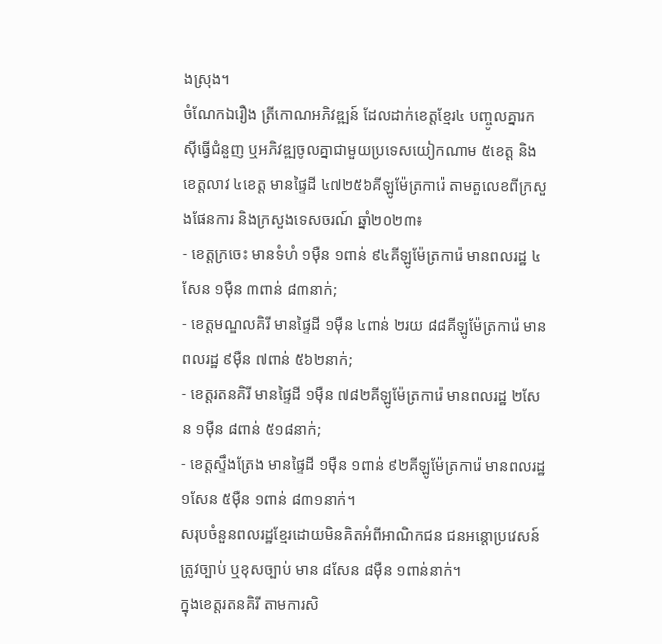ងស្រុង។
ចំណែកឯរឿង ត្រីកោណអភិវឌ្ឍន៍ ដែលដាក់ខេត្តខ្មែរ៤ បញ្ចូលគ្នារកស៊ីធ្វើជំនួញ ឬអភិវឌ្ឍចូលគ្នាជាមួយប្រទេសយៀកណាម ៥ខេត្ត និងខេត្តលាវ ៤ខេត្ត មានផ្ទៃដី ៤៧២៥៦គីឡូម៉ែត្រការ៉េ តាមតួលេខពីក្រសួងផែនការ និងក្រសួងទេសចរណ៍ ឆ្នាំ២០២៣៖
- ខេត្តក្រចេះ មានទំហំ ១ម៉ឺន ១ពាន់ ៩៤គីឡូម៉ែត្រការ៉េ មានពលរដ្ឋ ៤សែន ១ម៉ឺន ៣ពាន់ ៨៣នាក់;
- ខេត្តមណ្ឌលគិរី មានផ្ទៃដី ១ម៉ឺន ៤ពាន់ ២រយ ៨៨គីឡូម៉ែត្រការ៉េ មានពលរដ្ឋ ៩ម៉ឺន ៧ពាន់ ៥៦២នាក់;
- ខេត្តរតនគិរី មានផ្ទៃដី ១ម៉ឺន ៧៨២គីឡូម៉ែត្រការ៉េ មានពលរដ្ឋ ២សែន ១ម៉ឺន ៨ពាន់ ៥១៨នាក់;
- ខេត្តស្ទឹងត្រែង មានផ្ទៃដី ១ម៉ឺន ១ពាន់ ៩២គីឡូម៉ែត្រការ៉េ មានពលរដ្ឋ ១សែន ៥ម៉ឺន ១ពាន់ ៨៣១នាក់។
សរុបចំនួនពលរដ្ឋខ្មែរដោយមិនគិតអំពីអាណិកជន ជនអន្តោប្រវេសន៍ត្រូវច្បាប់ ឬខុសច្បាប់ មាន ៨សែន ៨ម៉ឺន ១ពាន់នាក់។
ក្នុងខេត្តរតនគិរី តាមការសិ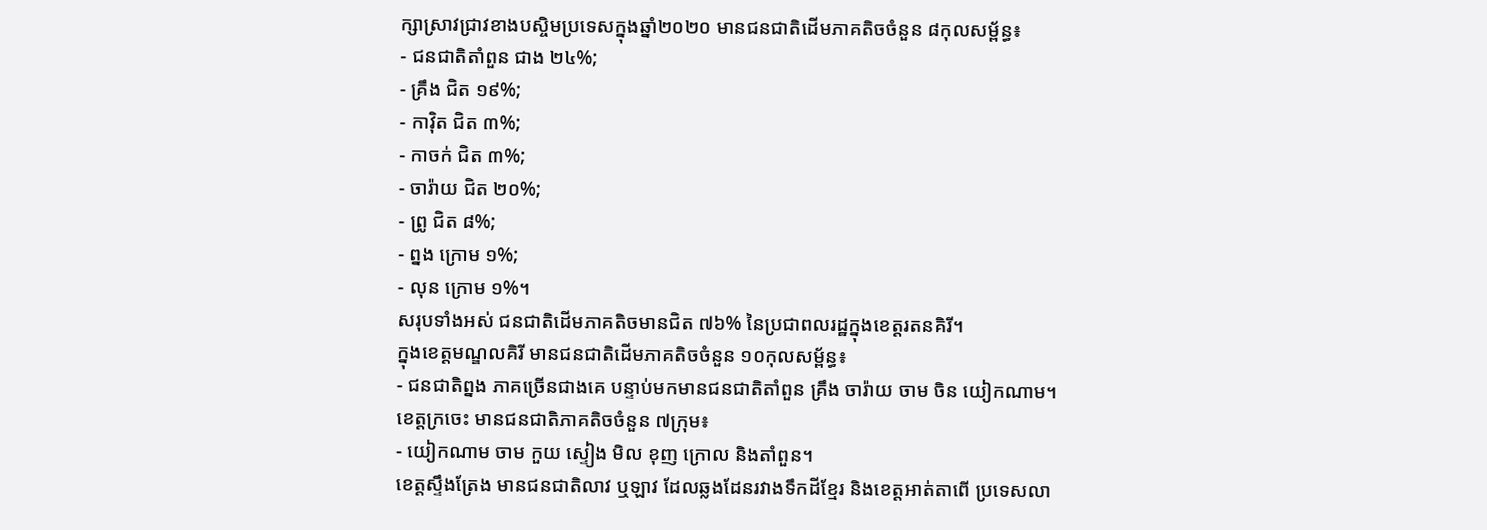ក្សាស្រាវជ្រាវខាងបស្ចិមប្រទេសក្នុងឆ្នាំ២០២០ មានជនជាតិដើមភាគតិចចំនួន ៨កុលសម្ព័ន្ធ៖
- ជនជាតិតាំពួន ជាង ២៤%;
- គ្រឹង ជិត ១៩%;
- កាវ៉ិត ជិត ៣%;
- កាចក់ ជិត ៣%;
- ចារ៉ាយ ជិត ២០%;
- ព្រូ ជិត ៨%;
- ព្នង ក្រោម ១%;
- លុន ក្រោម ១%។
សរុបទាំងអស់ ជនជាតិដើមភាគតិចមានជិត ៧៦% នៃប្រជាពលរដ្ឋក្នុងខេត្តរតនគិរី។
ក្នុងខេត្តមណ្ឌលគិរី មានជនជាតិដើមភាគតិចចំនួន ១០កុលសម្ព័ន្ធ៖
- ជនជាតិព្នង ភាគច្រើនជាងគេ បន្ទាប់មកមានជនជាតិតាំពួន គ្រឹង ចារ៉ាយ ចាម ចិន យៀកណាម។
ខេត្តក្រចេះ មានជនជាតិភាគតិចចំនួន ៧ក្រុម៖
- យៀកណាម ចាម កួយ ស្ទៀង មិល ខុញ ក្រោល និងតាំពួន។
ខេត្តស្ទឹងត្រែង មានជនជាតិលាវ ឬឡាវ ដែលឆ្លងដែនរវាងទឹកដីខ្មែរ និងខេត្តអាត់តាពើ ប្រទេសលា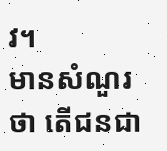វ។
មានសំណួរថា តើជនជា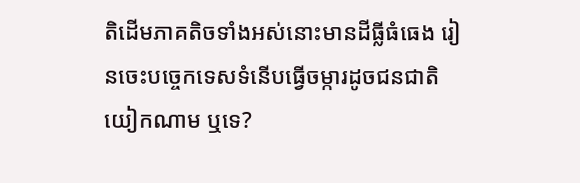តិដើមភាគតិចទាំងអស់នោះមានដីធ្លីធំធេង រៀនចេះបច្ចេកទេសទំនើបធ្វើចម្ការដូចជនជាតិយៀកណាម ឬទេ?